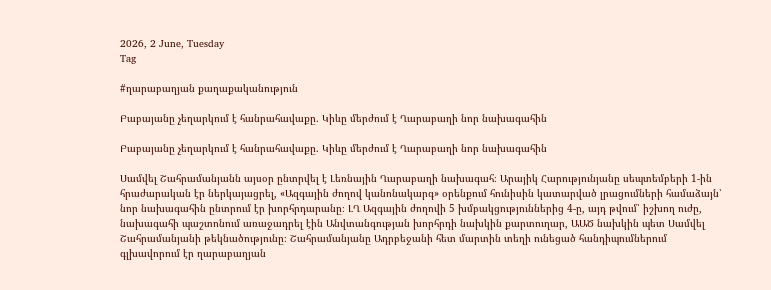2026, 2 June, Tuesday
Tag

#ղարաբաղյան քաղաքականություն

Բաբայանը չեղարկում է հանրահավաքը. Կիևը մերժում է Ղարաբաղի նոր նախագահին

Բաբայանը չեղարկում է հանրահավաքը. Կիևը մերժում է Ղարաբաղի նոր նախագահին

Սամվել Շահրամանյանն այսօր ընտրվել է Լեռնային Ղարաբաղի նախագահ։ Արայիկ Հարությունյանը սեպտեմբերի 1-ին հրաժարական էր ներկայացրել, «Ազգային ժողով կանոնակարգ» օրենքում հունիսին կատարված լրացումների համաձայն՝ նոր նախագահին ընտրում էր խորհրդարանը։ ԼՂ Ազգային ժողովի 5 խմբակցություններից 4-ը, այդ թվում՝ իշխող ուժը, նախագահի պաշտոնում առաջադրել էին Անվտանգության խորհրդի նախկին քարտուղար, ԱԱԾ նախկին պետ Սամվել Շահրամանյանի թեկնածությունը։ Շահրամանյանը Ադրբեջանի հետ մարտին տեղի ունեցած հանդիպումներում գլխավորում էր ղարաբաղյան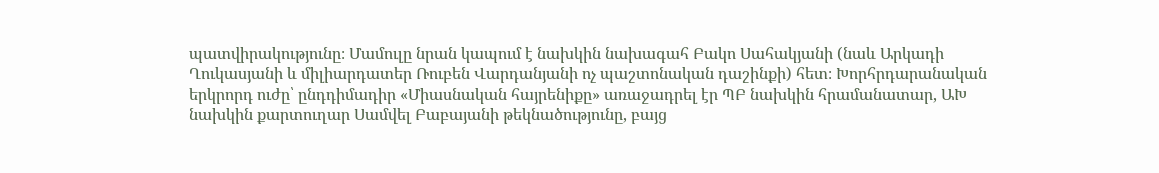պատվիրակությունը։ Մամուլը նրան կապում է նախկին նախագահ Բակո Սահակյանի (նաև Արկադի Ղուկասյանի և միլիարդատեր Ռուբեն Վարդանյանի ոչ պաշտոնական դաշինքի) հետ։ Խորհրդարանական երկրորդ ուժը՝ ընդդիմադիր «Միասնական հայրենիքը» առաջադրել էր ՊԲ նախկին հրամանատար, ԱԽ նախկին քարտուղար Սամվել Բաբայանի թեկնածությունը, բայց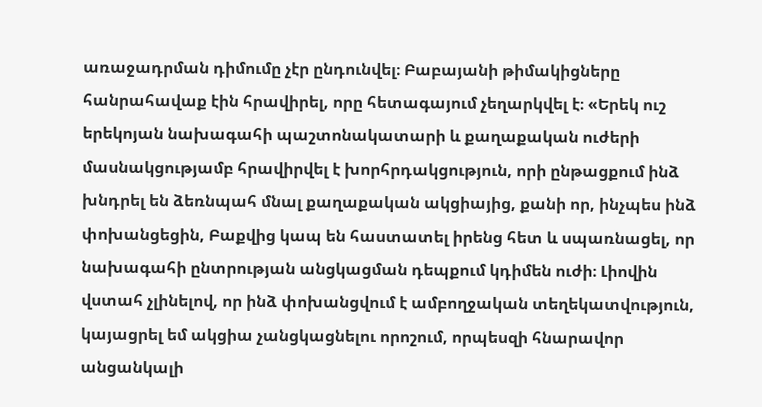առաջադրման դիմումը չէր ընդունվել։ Բաբայանի թիմակիցները հանրահավաք էին հրավիրել, որը հետագայում չեղարկվել է։ «Երեկ ուշ երեկոյան նախագահի պաշտոնակատարի և քաղաքական ուժերի մասնակցությամբ հրավիրվել է խորհրդակցություն, որի ընթացքում ինձ խնդրել են ձեռնպահ մնալ քաղաքական ակցիայից, քանի որ, ինչպես ինձ փոխանցեցին, Բաքվից կապ են հաստատել իրենց հետ և սպառնացել, որ նախագահի ընտրության անցկացման դեպքում կդիմեն ուժի։ Լիովին վստահ չլինելով, որ ինձ փոխանցվում է ամբողջական տեղեկատվություն, կայացրել եմ ակցիա չանցկացնելու որոշում, որպեսզի հնարավոր անցանկալի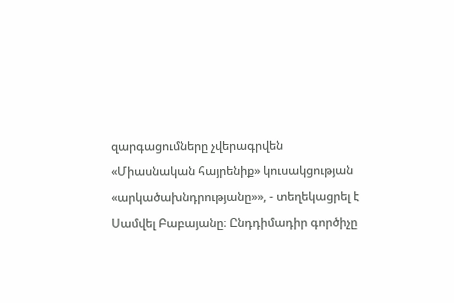զարգացումները չվերագրվեն «Միասնական հայրենիք» կուսակցության «արկածախնդրությանը»», - տեղեկացրել է Սամվել Բաբայանը։ Ընդդիմադիր գործիչը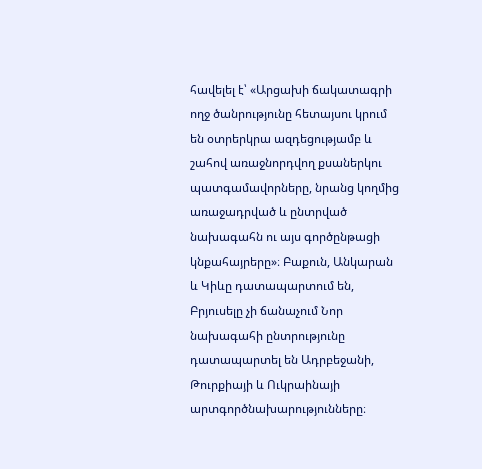հավելել է՝ «Արցախի ճակատագրի ողջ ծանրությունը հետայսու կրում են օտրերկրա ազդեցությամբ և շահով առաջնորդվող քսաներկու պատգամավորները, նրանց կողմից առաջադրված և ընտրված նախագահն ու այս գործընթացի կնքահայրերը»։ Բաքուն, Անկարան և Կիևը դատապարտում են, Բրյուսելը չի ճանաչում Նոր նախագահի ընտրությունը դատապարտել են Ադրբեջանի, Թուրքիայի և Ուկրաինայի արտգործնախարությունները։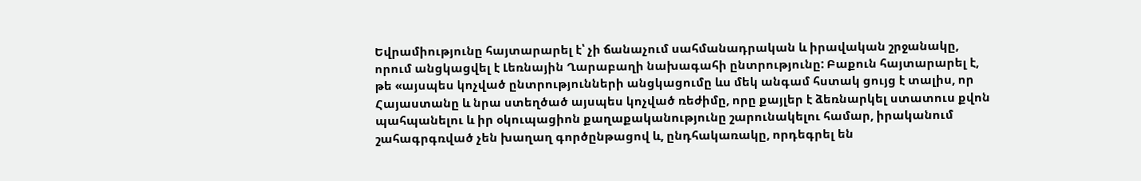Եվրամիությունը հայտարարել է՝ չի ճանաչում սահմանադրական և իրավական շրջանակը, որում անցկացվել է Լեռնային Ղարաբաղի նախագահի ընտրությունը: Բաքուն հայտարարել է, թե «այսպես կոչված ընտրությունների անցկացումը ևս մեկ անգամ հստակ ցույց է տալիս, որ Հայաստանը և նրա ստեղծած այսպես կոչված ռեժիմը, որը քայլեր է ձեռնարկել ստատուս քվոն պահպանելու և իր օկուպացիոն քաղաքականությունը շարունակելու համար, իրականում շահագրգռված չեն խաղաղ գործընթացով և, ընդհակառակը, որդեգրել են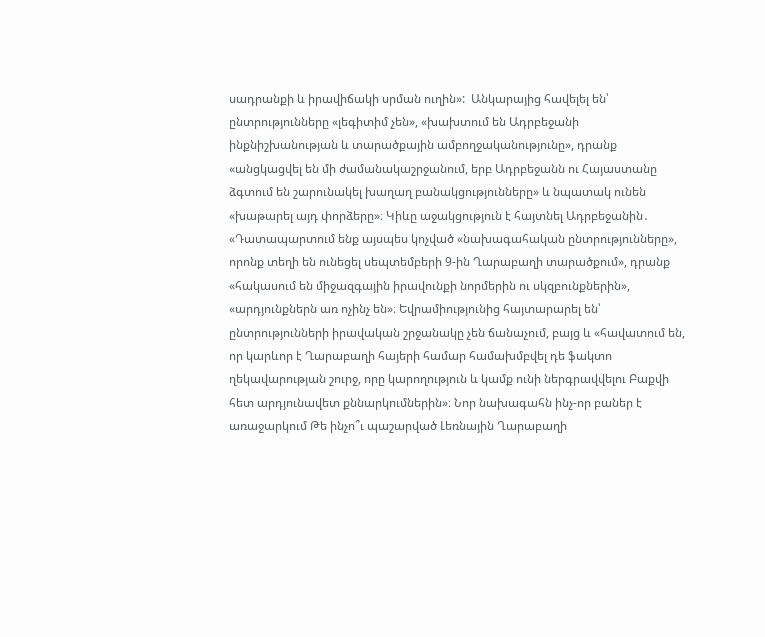սադրանքի և իրավիճակի սրման ուղին»:  Անկարայից հավելել են՝ ընտրությունները «լեգիտիմ չեն», «խախտում են Ադրբեջանի ինքնիշխանության և տարածքային ամբողջականությունը», դրանք «անցկացվել են մի ժամանակաշրջանում, երբ Ադրբեջանն ու Հայաստանը ձգտում են շարունակել խաղաղ բանակցությունները» և նպատակ ունեն «խաթարել այդ փորձերը»։ Կիևը աջակցություն է հայտնել Ադրբեջանին․ «Դատապարտում ենք այսպես կոչված «նախագահական ընտրությունները», որոնք տեղի են ունեցել սեպտեմբերի 9-ին Ղարաբաղի տարածքում», դրանք «հակասում են միջազգային իրավունքի նորմերին ու սկզբունքներին», «արդյունքներն առ ոչինչ են»։ Եվրամիությունից հայտարարել են՝ ընտրությունների իրավական շրջանակը չեն ճանաչում, բայց և «հավատում են, որ կարևոր է Ղարաբաղի հայերի համար համախմբվել դե ֆակտո ղեկավարության շուրջ, որը կարողություն և կամք ունի ներգրավվելու Բաքվի հետ արդյունավետ քննարկումներին»։ Նոր նախագահն ինչ-որ բաներ է առաջարկում Թե ինչո՞ւ պաշարված Լեռնային Ղարաբաղի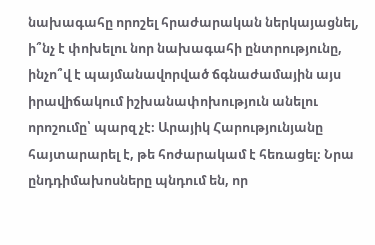նախագահը որոշել հրաժարական ներկայացնել, ի՞նչ է փոխելու նոր նախագահի ընտրությունը, ինչո՞վ է պայմանավորված ճգնաժամային այս իրավիճակում իշխանափոխություն անելու որոշումը՝ պարզ չէ։ Արայիկ Հարությունյանը հայտարարել է, թե հոժարակամ է հեռացել։ Նրա ընդդիմախոսները պնդում են, որ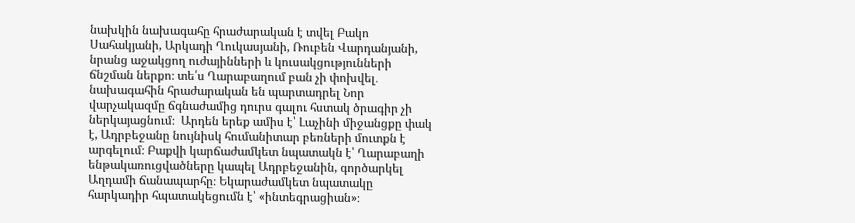նախկին նախագահը հրաժարական է տվել Բակո Սահակյանի, Արկադի Ղուկասյանի, Ռուբեն Վարդանյանի, նրանց աջակցող ուժայինների և կուսակցությունների ճնշման ներքո։ տե՛ս Ղարաբաղում բան չի փոխվել․ նախագահին հրաժարական են պարտադրել Նոր վարչակազմը ճգնաժամից դուրս գալու հստակ ծրագիր չի ներկայացնում։  Արդեն երեք ամիս է՝ Լաչինի միջանցքը փակ է, Ադրբեջանը նույնիսկ հումանիտար բեռների մուտքն է արգելում։ Բաքվի կարճաժամկետ նպատակն է՝ Ղարաբաղի ենթակառուցվածները կապել Ադրբեջանին, գործարկել Աղդամի ճանապարհը։ Եկարաժամկետ նպատակը հարկադիր հպատակեցումն է՝ «ինտեգրացիան»։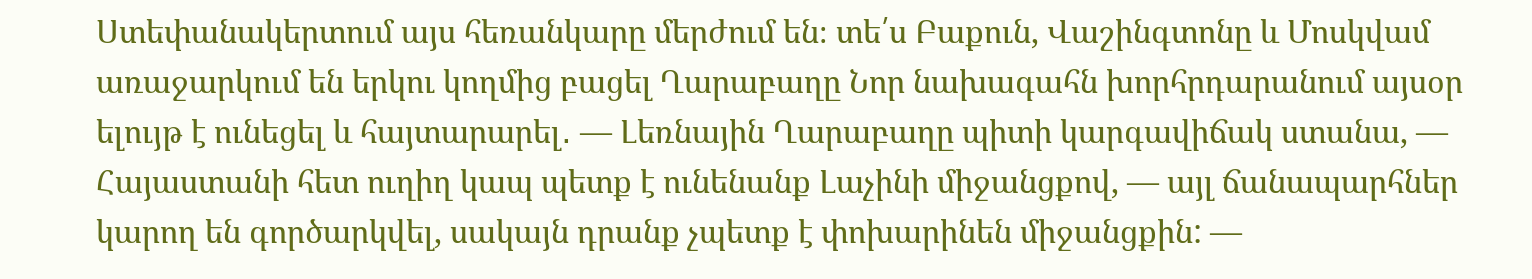Ստեփանակերտում այս հեռանկարը մերժում են։ տե՛ս Բաքուն, Վաշինգտոնը և Մոսկվամ առաջարկում են երկու կողմից բացել Ղարաբաղը Նոր նախագահն խորհրդարանում այսօր ելույթ է ունեցել և հայտարարել․ — Լեռնային Ղարաբաղը պիտի կարգավիճակ ստանա, — Հայաստանի հետ ուղիղ կապ պետք է ունենանք Լաչինի միջանցքով, — այլ ճանապարհներ կարող են գործարկվել, սակայն դրանք չպետք է փոխարինեն միջանցքին: —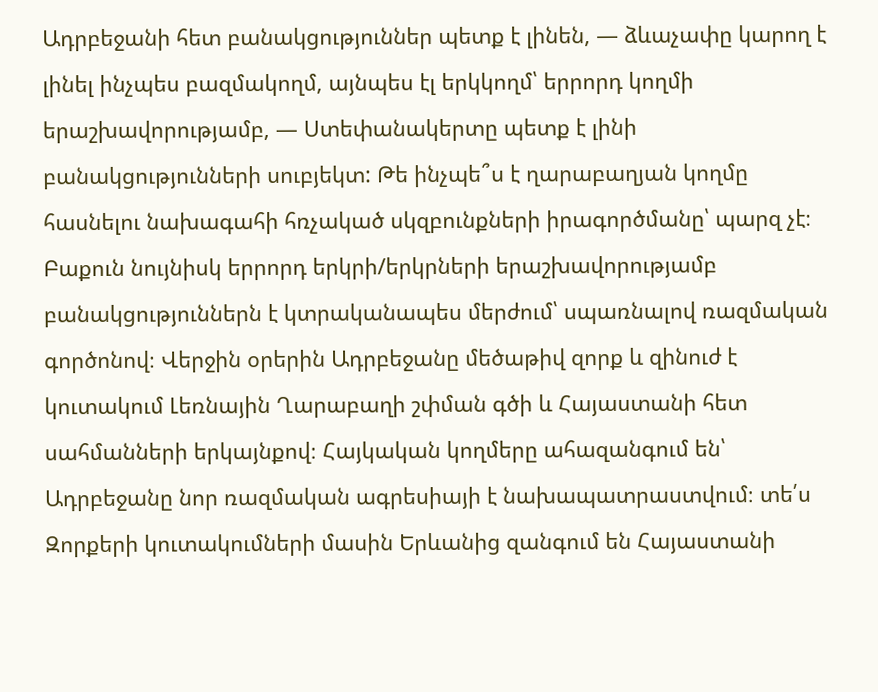Ադրբեջանի հետ բանակցություններ պետք է լինեն, — ձևաչափը կարող է լինել ինչպես բազմակողմ, այնպես էլ երկկողմ՝ երրորդ կողմի երաշխավորությամբ, — Ստեփանակերտը պետք է լինի բանակցությունների սուբյեկտ: Թե ինչպե՞ս է ղարաբաղյան կողմը հասնելու նախագահի հռչակած սկզբունքների իրագործմանը՝ պարզ չէ։ Բաքուն նույնիսկ երրորդ երկրի/երկրների երաշխավորությամբ բանակցություններն է կտրականապես մերժում՝ սպառնալով ռազմական գործոնով։ Վերջին օրերին Ադրբեջանը մեծաթիվ զորք և զինուժ է կուտակում Լեռնային Ղարաբաղի շփման գծի և Հայաստանի հետ սահմանների երկայնքով։ Հայկական կողմերը ահազանգում են՝ Ադրբեջանը նոր ռազմական ագրեսիայի է նախապատրաստվում։ տե՛ս Զորքերի կուտակումների մասին Երևանից զանգում են Հայաստանի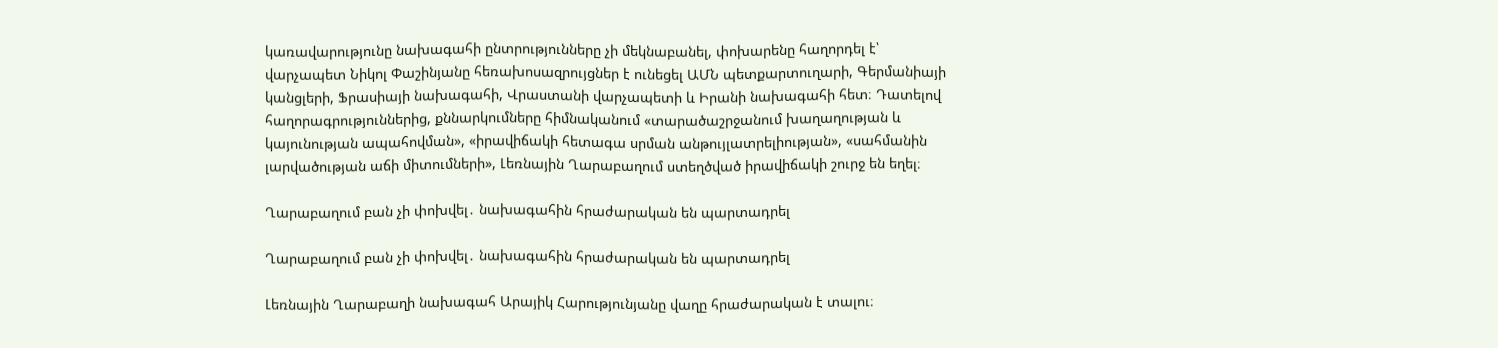կառավարությունը նախագահի ընտրությունները չի մեկնաբանել, փոխարենը հաղորդել է՝ վարչապետ Նիկոլ Փաշինյանը հեռախոսազրույցներ է ունեցել ԱՄՆ պետքարտուղարի, Գերմանիայի կանցլերի, Ֆրասիայի նախագահի, Վրաստանի վարչապետի և Իրանի նախագահի հետ։ Դատելով հաղորագրություններից, քննարկումները հիմնականում «տարածաշրջանում խաղաղության և կայունության ապահովման», «իրավիճակի հետագա սրման անթույլատրելիության», «սահմանին լարվածության աճի միտումների», Լեռնային Ղարաբաղում ստեղծված իրավիճակի շուրջ են եղել։

Ղարաբաղում բան չի փոխվել․ նախագահին հրաժարական են պարտադրել

Ղարաբաղում բան չի փոխվել․ նախագահին հրաժարական են պարտադրել

Լեռնային Ղարաբաղի նախագահ Արայիկ Հարությունյանը վաղը հրաժարական է տալու։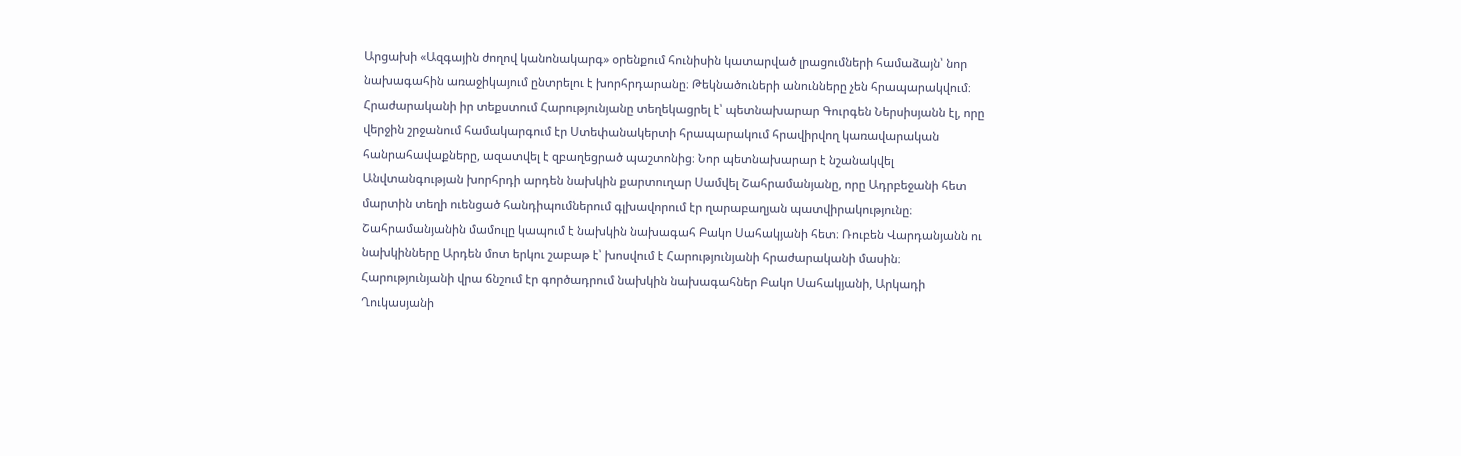Արցախի «Ազգային ժողով կանոնակարգ» օրենքում հունիսին կատարված լրացումների համաձայն՝ նոր նախագահին առաջիկայում ընտրելու է խորհրդարանը։ Թեկնածուների անունները չեն հրապարակվում։ Հրաժարականի իր տեքստում Հարությունյանը տեղեկացրել է՝ պետնախարար Գուրգեն Ներսիսյանն էլ, որը վերջին շրջանում համակարգում էր Ստեփանակերտի հրապարակում հրավիրվող կառավարական հանրահավաքները, ազատվել է զբաղեցրած պաշտոնից։ Նոր պետնախարար է նշանակվել Անվտանգության խորհրդի արդեն նախկին քարտուղար Սամվել Շահրամանյանը, որը Ադրբեջանի հետ մարտին տեղի ուենցած հանդիպումներում գլխավորում էր ղարաբաղյան պատվիրակությունը։ Շահրամանյանին մամուլը կապում է նախկին նախագահ Բակո Սահակյանի հետ։ Ռուբեն Վարդանյանն ու նախկինները Արդեն մոտ երկու շաբաթ է՝ խոսվում է Հարությունյանի հրաժարականի մասին։ Հարությունյանի վրա ճնշում էր գործադրում նախկին նախագահներ Բակո Սահակյանի, Արկադի Ղուկասյանի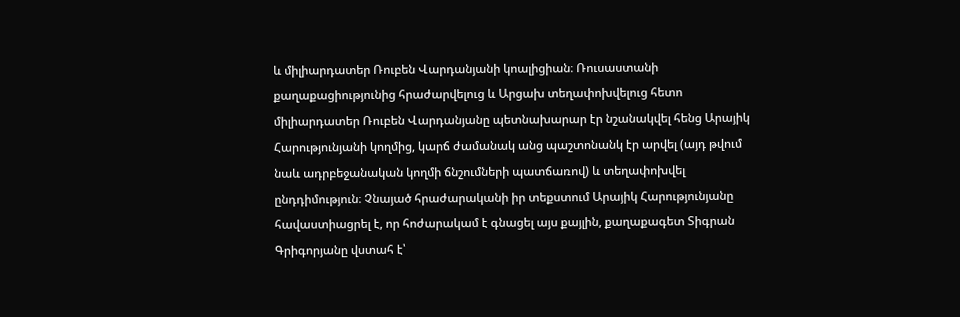և միլիարդատեր Ռուբեն Վարդանյանի կոալիցիան։ Ռուսաստանի քաղաքացիությունից հրաժարվելուց և Արցախ տեղափոխվելուց հետո միլիարդատեր Ռուբեն Վարդանյանը պետնախարար էր նշանակվել հենց Արայիկ Հարությունյանի կողմից, կարճ ժամանակ անց պաշտոնանկ էր արվել (այդ թվում նաև ադրբեջանական կողմի ճնշումների պատճառով) և տեղափոխվել ընդդիմություն։ Չնայած հրաժարականի իր տեքստում Արայիկ Հարությունյանը հավաստիացրել է, որ հոժարակամ է գնացել այս քայլին, քաղաքագետ Տիգրան Գրիգորյանը վստահ է՝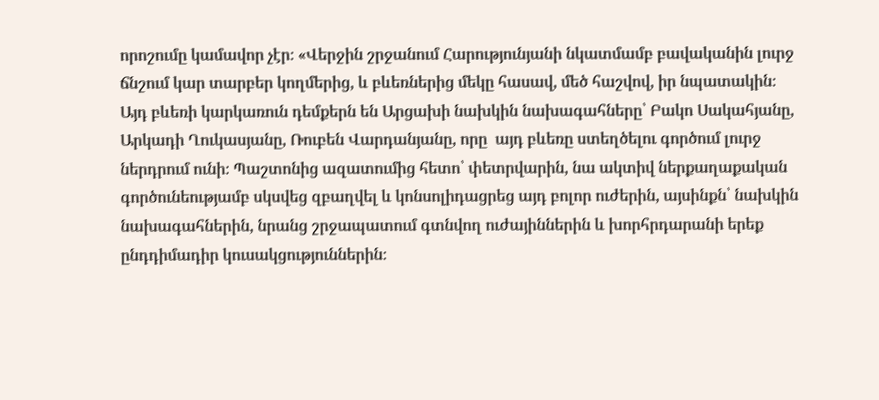որոշումը կամավոր չէր։ «Վերջին շրջանում Հարությունյանի նկատմամբ բավականին լուրջ ճնշում կար տարբեր կողմերից, և բևեռներից մեկը հասավ, մեծ հաշվով, իր նպատակին։ Այդ բևեռի կարկառուն դեմքերն են Արցախի նախկին նախագահները՝ Բակո Սակահյանը, Արկադի Ղուկասյանը, Ռուբեն Վարդանյանը, որը  այդ բևեռը ստեղծելու գործում լուրջ ներդրում ունի։ Պաշտոնից ազատումից հետո՝ փետրվարին, նա ակտիվ ներքաղաքական գործունեությամբ սկսվեց զբաղվել և կոնսոլիդացրեց այդ բոլոր ուժերին, այսինքն՝ նախկին նախագահներին, նրանց շրջապատում գտնվող ուժայիններին և խորհրդարանի երեք ընդդիմադիր կուսակցություններին։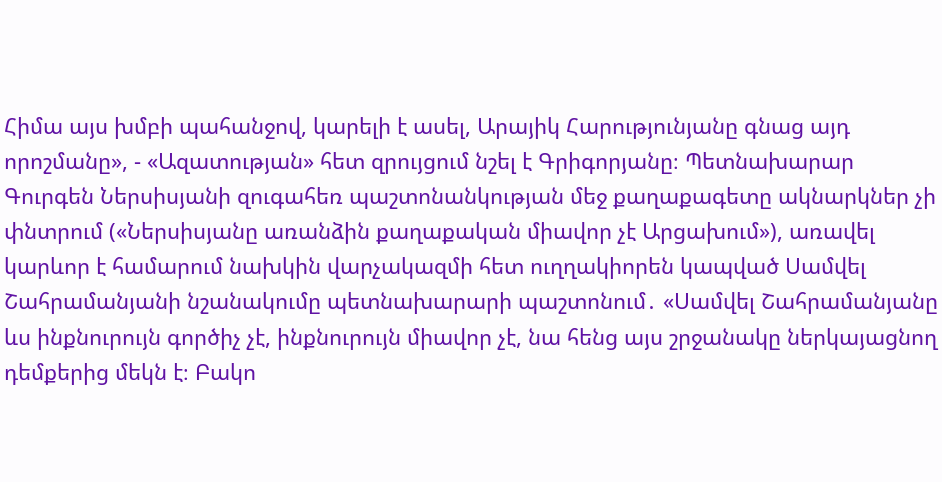Հիմա այս խմբի պահանջով, կարելի է ասել, Արայիկ Հարությունյանը գնաց այդ որոշմանը», - «Ազատության» հետ զրույցում նշել է Գրիգորյանը։ Պետնախարար Գուրգեն Ներսիսյանի զուգահեռ պաշտոնանկության մեջ քաղաքագետը ակնարկներ չի փնտրում («Ներսիսյանը առանձին քաղաքական միավոր չէ Արցախում»), առավել կարևոր է համարում նախկին վարչակազմի հետ ուղղակիորեն կապված Սամվել Շահրամանյանի նշանակումը պետնախարարի պաշտոնում․ «Սամվել Շահրամանյանը ևս ինքնուրույն գործիչ չէ, ինքնուրույն միավոր չէ, նա հենց այս շրջանակը ներկայացնող դեմքերից մեկն է։ Բակո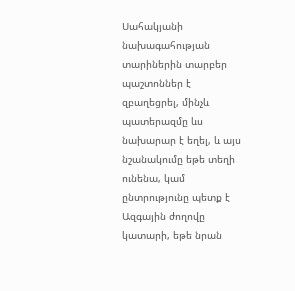Սահակյանի նախագահության տարիներին տարբեր պաշտոններ է զբաղեցրել, մինչև պատերազմը ևս նախարար է եղել, և այս նշանակումը եթե տեղի ունենա, կամ ընտրությունը պետք է Ազգային ժողովը կատարի, եթե նրան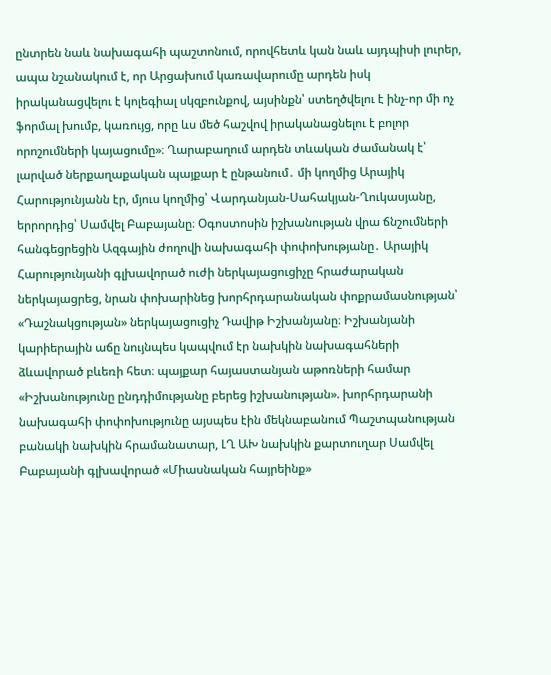ընտրեն նաև նախագահի պաշտոնում, որովհետև կան նաև այդպիսի լուրեր, ապա նշանակում է, որ Արցախում կառավարումը արդեն իսկ իրականացվելու է կոլեգիալ սկզբունքով, այսինքն՝ ստեղծվելու է ինչ-որ մի ոչ ֆորմալ խումբ, կառույց, որը ևս մեծ հաշվով իրականացնելու է բոլոր որոշումների կայացումը»։ Ղարաբաղում արդեն տևական ժամանակ է՝ լարված ներքաղաքական պայքար է ընթանում․ մի կողմից Արայիկ Հարությունյանն էր, մյուս կողմից՝ Վարդանյան-Սահակյան-Ղուկասյանը, երրորդից՝ Սամվել Բաբայանը։ Օգոստոսին իշխանության վրա ճնշումների հանգեցրեցին Ազգային ժողովի նախագահի փոփոխությանը․ Արայիկ Հարությունյանի գլխավորած ուժի ներկայացուցիչը հրաժարական ներկայացրեց, նրան փոխարինեց խորհրդարանական փոքրամասնության՝ «Դաշնակցության» ներկայացուցիչ Դավիթ Իշխանյանը։ Իշխանյանի կարիերային աճը նույնպես կապվում էր նախկին նախագահների ձևավորած բևեռի հետ։ պայքար հայաստանյան աթոռների համար «Իշխանությունը ընդդիմությանը բերեց իշխանության». խորհրդարանի նախագահի փոփոխությունը այսպես էին մեկնաբանում Պաշտպանության բանակի նախկին հրամանատար, ԼՂ ԱԽ նախկին քարտուղար Սամվել Բաբայանի գլխավորած «Միասնական հայրեինք»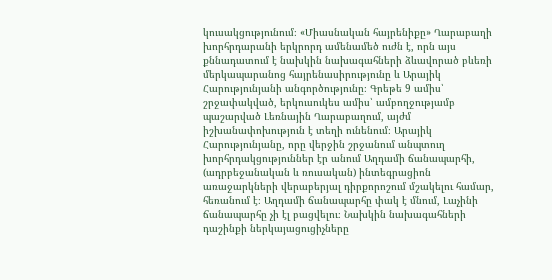կուսակցությունում։ «Միասնական հայրենիքը» Ղարաբաղի խորհրդարանի երկրորդ ամենամեծ ուժն է, որն այս քննադատում է նախկին նախագահների ձևավորած բևեռի մերկապարանոց հայրենասիրությունը և Արայիկ Հարությունյանի անգործությունը։ Գրեթե 9 ամիս՝ շրջափակված, երկուսուկես ամիս՝ ամբողջությամբ պաշարված Լեռնային Ղարաբաղում, այժմ իշխանափոխություն է տեղի ունենում։ Արայիկ Հարությունյանը, որը վերջին շրջանում անպտուղ խորհրդակցություններ էր անում Աղդամի ճանապարհի, (ադրբեջանական և ռուսական) ինտեգրացիոն առաջարկների վերաբերյալ դիրքորոշում մշակելու համար, հեռանում է։ Աղդամի ճանապարհը փակ է մնում, Լաչինի ճանապարհը չի էլ բացվելու։ Նախկին նախագահների դաշինքի ներկայացուցիչները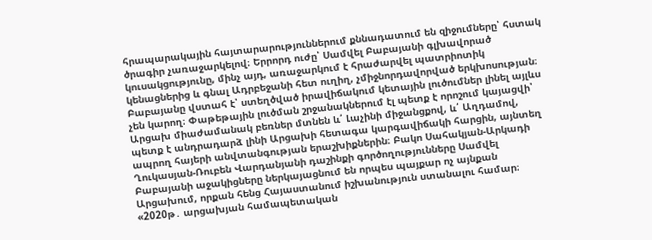հրապարակային հայտարարություններում քննադատում են զիջումները՝ հստակ ծրագիր չառաջարկելով։ Երրորդ ուժը՝ Սամվել Բաբայանի գլխավորած կուսակցությունը, մինչ այդ, առաջարկում է հրաժարվել պատրիոտիկ կենացներից և գնալ Ադրբեջանի հետ ուղիղ, չմիջնորդավորված երկխոսության։ Բաբայանը վստահ է՝ ստեղծված իրավիճակում կետային լուծումներ լինել այլևս չեն կարող։ Փաթեթային լուծման շրջանակներում էլ պետք է որոշում կայացվի՝ Արցախ միաժամանակ բեռներ մտնեն և՛ Լաչինի միջանցքով, և՛ Աղդամով, պետք է անդրադարձ լինի Արցախի հետագա կարգավիճակի հարցին, այնտեղ ապրող հայերի անվտանգության երաշխիքներին։ Բակո Սահակյան-Արկադի Ղուկասյան-Ռուբեն Վարդանյանի դաշինքի գործողությունները Սամվել Բաբայանի աջակիցները ներկայացնում են որպես պայքար ոչ այնքան Արցախում, որքան հենց Հայաստանում իշխանություն ստանալու համար։ «2020թ․ արցախյան համապետական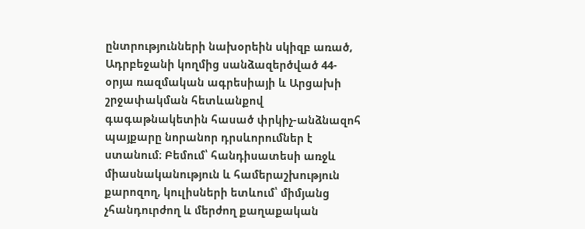ընտրությունների նախօրեին սկիզբ առած, Ադրբեջանի կողմից սանձազերծված 44-օրյա ռազմական ագրեսիայի և Արցախի շրջափակման հետևանքով գագաթնակետին հասած փրկիչ-անձնազոհ պայքարը նորանոր դրսևորումներ է ստանում։ Բեմում՝ հանդիսատեսի առջև միասնականություն և համերաշխություն քարոզող, կուլիսների ետևում՝ միմյանց չհանդուրժող և մերժող քաղաքական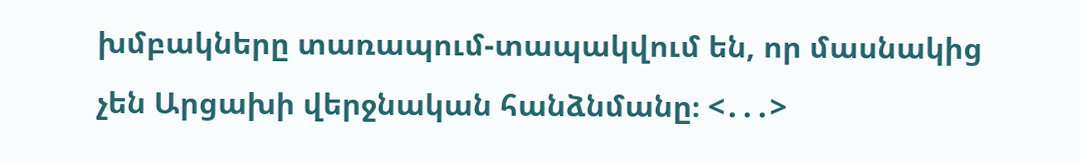խմբակները տառապում-տապակվում են, որ մասնակից չեն Արցախի վերջնական հանձնմանը։ <․․․>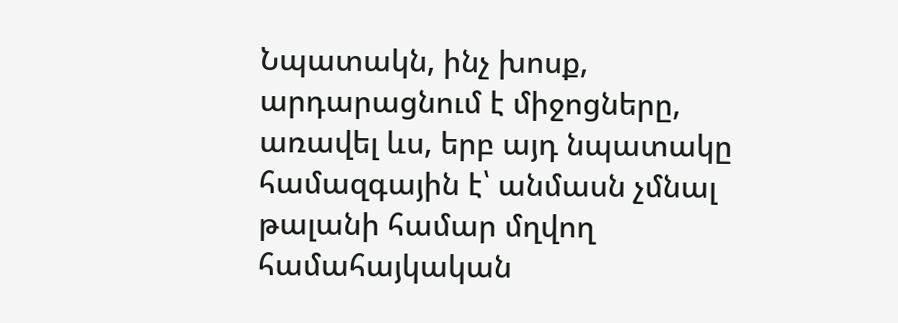Նպատակն, ինչ խոսք, արդարացնում է միջոցները, առավել ևս, երբ այդ նպատակը համազգային է՝ անմասն չմնալ թալանի համար մղվող համահայկական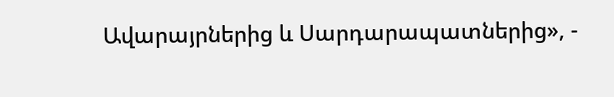Ավարայրներից և Սարդարապատներից», -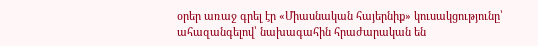օրեր առաջ գրել էր «Միասնական հայերնիք» կուսակցությունը՝ ահազանգելով՝ նախագահին հրաժարական են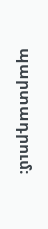պարտադրում։